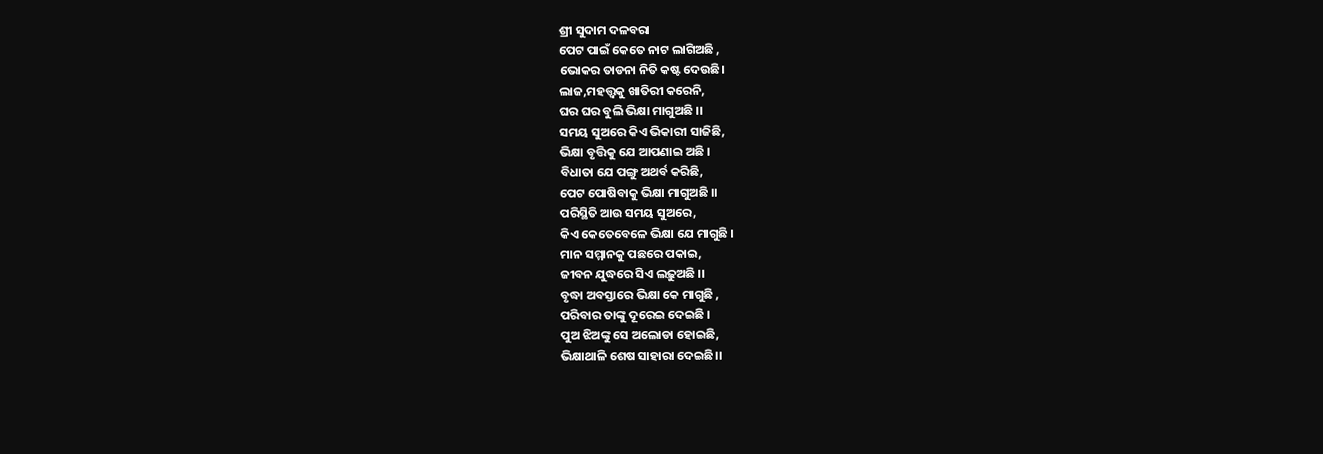ଶ୍ରୀ ସୁଦାମ ଦଳବରା
ପେଟ ପାଇଁ କେତେ ନାଟ ଲାଗିଅଛି ,
ଭୋକର ତାଡନା ନିତି କଷ୍ଟ ଦେଉଛି।
ଲାଜ,ମହତ୍ତ୍ୱକୁ ଖାତିରୀ କରେନି,
ଘର ଘର ବୁଲି ଭିକ୍ଷା ମାଗୁଅଛି ।।
ସମୟ ସୁଅରେ କିଏ ଭିକାରୀ ସାଜିଛି,
ଭିକ୍ଷା ବୃତ୍ତିକୁ ଯେ ଆପଣାଇ ଅଛି ।
ବିଧାତା ଯେ ପଙ୍ଗୁ ଅଥର୍ବ କରିଛି,
ପେଟ ପୋଷିବାକୁ ଭିକ୍ଷା ମାଗୁଅଛି ।।
ପରିସ୍ଥିତି ଆଉ ସମୟ ସୁଅରେ,
କିଏ କେତେବେଳେ ଭିକ୍ଷା ଯେ ମାଗୁଛି ।
ମାନ ସମ୍ମାନକୁ ପଛରେ ପକାଇ,
ଜୀବନ ଯୁଦ୍ଧରେ ସିଏ ଲଢ଼ୁଅଛି ।।
ବୃଦ୍ଧା ଅବସ୍ତାରେ ଭିକ୍ଷା କେ ମାଗୁଛି ,
ପରିବାର ତାଙ୍କୁ ଦୂରେଇ ଦେଇଛି ।
ପୁଅ ଝିଅଙ୍କୁ ସେ ଅଲୋଡା ହୋଇଛି,
ଭିକ୍ଷାଥାଳି ଶେଷ ସାହାରା ଦେଇଛି।।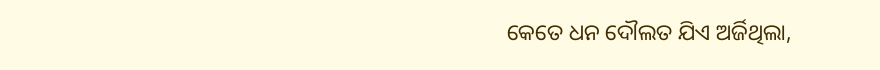କେତେ ଧନ ଦୌଲତ ଯିଏ ଅର୍ଜିଥିଲା,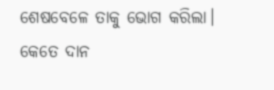ଶେଷବେଳେ ତାକୁ ଭୋଗ କରିଲା।
କେତେ ଦାନ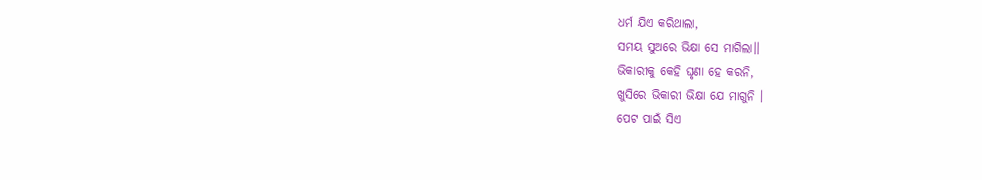ଧର୍ମ ଯିଏ କରିଥାଲା,
ସମୟ ସୁଅରେ ଭିକ୍ଷା ସେ ମାଗିଲା।।
ଭିକାରୀକୁ କେହି ଘୃଣା ହେ କରନି,
ଖୁସିରେ ଭିକାରୀ ଭିକ୍ଷା ଯେ ମାଗୁନି ।
ପେଟ ପାଇଁ ସିଏ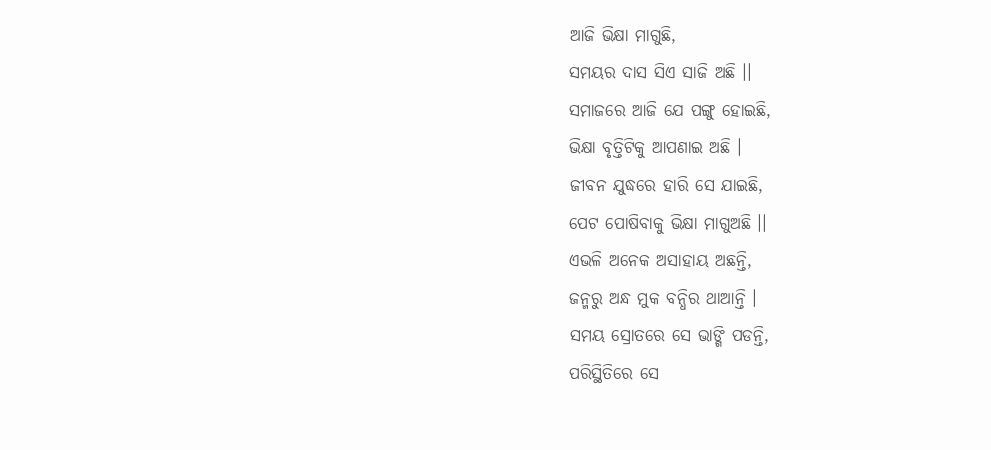ଆଜି ଭିକ୍ଷା ମାଗୁଛି,
ସମୟର ଦାସ ସିଏ ସାଜି ଅଛି ।।
ସମାଜରେ ଆଜି ଯେ ପଙ୍ଗୁ ହୋଇଛି,
ଭିକ୍ଷା ବୃତ୍ତିଟିକୁ ଆପଣାଇ ଅଛି ।
ଜୀବନ ଯୁଦ୍ଧରେ ହାରି ସେ ଯାଇଛି,
ପେଟ ପୋଷିବାକୁ ଭିକ୍ଷା ମାଗୁଅଛି ।।
ଏଭଳି ଅନେକ ଅସାହାୟ ଅଛନ୍ତି,
ଜନ୍ମରୁ ଅନ୍ଧ ମୁକ ବନ୍ଧିର ଥାଆନ୍ତି ।
ସମୟ ସ୍ରୋତରେ ସେ ଭାଙ୍ଗି ପଡନ୍ତି,
ପରିସ୍ଥିତିରେ ସେ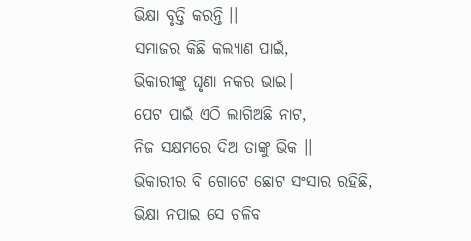ଭିକ୍ଷା ବୃତ୍ତି କରନ୍ତି ।।
ସମାଜର କିଛି କଲ୍ୟାଣ ପାଇଁ,
ଭିକାରୀଙ୍କୁ ଘୃଣା ନକର ଭାଇ।
ପେଟ ପାଇଁ ଏଠି ଲାଗିଅଛି ନାଟ,
ନିଜ ସକ୍ଷମରେ ଦିଅ ତାଙ୍କୁ ଭିକ ।।
ଭିକାରୀର ବି ଗୋଟେ ଛୋଟ ସଂସାର ରହିଛି,
ଭିକ୍ଷା ନପାଇ ସେ ଚଳିବ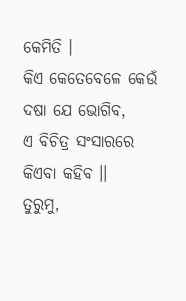କେମିତି ।
କିଏ କେତେବେଳେ କେଉଁ ଦଷା ଯେ ଭୋଗିବ,
ଏ ବିଚିତ୍ର ସଂସାରରେ କିଏବା କହିବ ।।
ତୁରୁମୁ,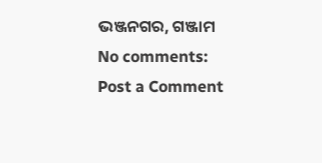ଭଞ୍ଜନଗର, ଗଞ୍ଜାମ
No comments:
Post a Comment